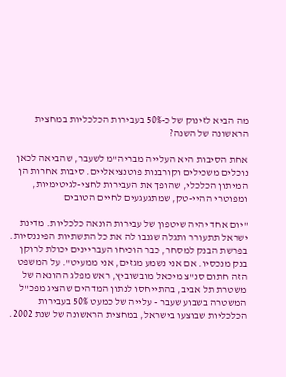מה הביא לזינוק של כ-50% בעבירות הכלכליות במחצית הראשונה של השנה?

אחת הסיבות היא העלייה מבריה"מ לשעבר, שהביאה לכאן נוכלים משכילים וקורבנות פוטנציאליים. סיבות אחרות הן המיתון הכלכלי, שהופך את העבירות לחצי-לגיטימיות, ומפוטרי ההיי-טק, שמתגעגעים לחיים הטובים

"יום אחד יהיה שיטפון של עבירות הונאה כלכליות. מדינת ישראל תתעורר ותגלה שגנבו לה את כל התשתיות הפיננסיות. בפרשת הבנק למסחר, כבר הוכיחו העבריינים יכולת לרוקן בנק מנכסיו. אם אני נשמע מגזים, אני ממעיט". על המשפט הזה חתום סנ"צ מיכאל מובשוביץ, ראש מפלג ההונאה של משטרת תל אביב, בהתייחסו לנתון המדהים שהציג מפכ"ל המשטרה בשבוע שעבר - עלייה של כמעט 50% בעבירות הכלכליות שבוצעו בישראל, במחצית הראשונה של שנת 2002.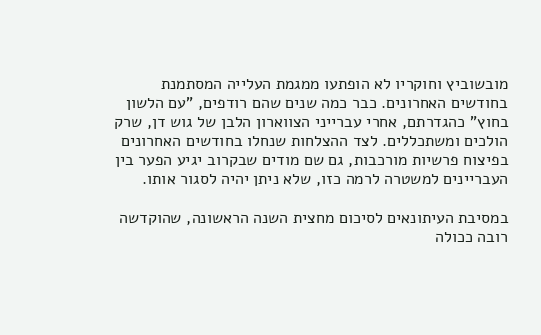מובשוביץ וחוקריו לא הופתעו ממגמת העלייה המסתמנת בחודשים האחרונים. כבר כמה שנים שהם רודפים, "עם הלשון בחוץ" כהגדרתם, אחרי עברייני הצווארון הלבן של גוש דן, שרק הולכים ומשתכללים. לצד ההצלחות שנחלו בחודשים האחרונים בפיצוח פרשיות מורכבות, גם שם מודים שבקרוב יגיע הפער בין העבריינים למשטרה לרמה כזו, שלא ניתן יהיה לסגור אותו.

במסיבת העיתונאים לסיכום מחצית השנה הראשונה, שהוקדשה רובה ככולה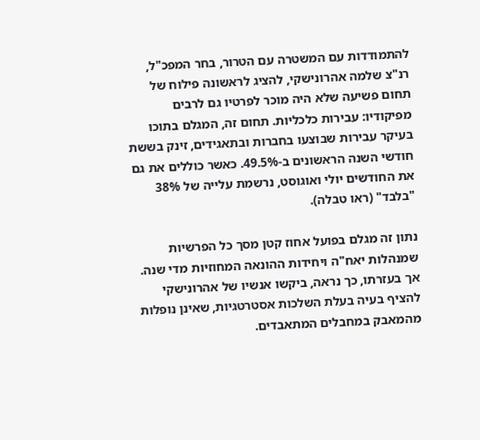להתמודדות עם המשטרה עם הטרור, בחר המפכ"ל, רנ"צ שלמה אהרונישקי, להציג לראשונה פילוח של תחום פשיעה שלא היה מוכר לפרטיו גם לרבים מפיקודיו: עבירות כלכליות. תחום זה, המגלם בתוכו בעיקר עבירות שבוצעו בחברות ובתאגידים, זינק בששת חודשי השנה הראשונים ב-49.5%. כאשר כוללים את גם את החודשים יולי ואוגוסט, נרשמת עלייה של 38% "בלבד" (ראו טבלה).

נתון זה מגלם בפועל אחוז קטן מסך כל הפרשיות שמנהלות יאח"ה ויחידות ההונאה המחוזיות מדי שנה. אך בעזרתו, כך נראה, ביקשו אנשיו של אהרונישקי להציף בעיה בעלת השלכות אסטרטגיות, שאינן נופלות מהמאבק במחבלים המתאבדים.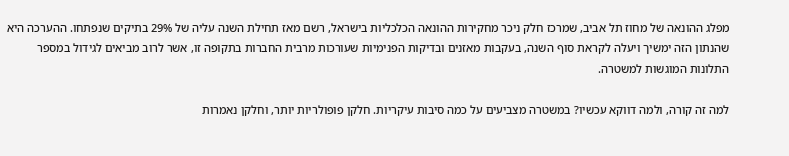מפלג ההונאה של מחוז תל אביב, שמרכז חלק ניכר מחקירות ההונאה הכלכליות בישראל, רשם מאז תחילת השנה עליה של 29% בתיקים שנפתחו. ההערכה היא שהנתון הזה ימשיך ויעלה לקראת סוף השנה, בעקבות מאזנים ובדיקות הפנימיות שעורכות מרבית החברות בתקופה זו, אשר לרוב מביאים לגידול במספר התלונות המוגשות למשטרה.

למה זה קורה, ולמה דווקא עכשיו? במשטרה מצביעים על כמה סיבות עיקריות. חלקן פופולריות יותר, וחלקן נאמרות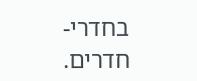בחדרי-חדרים.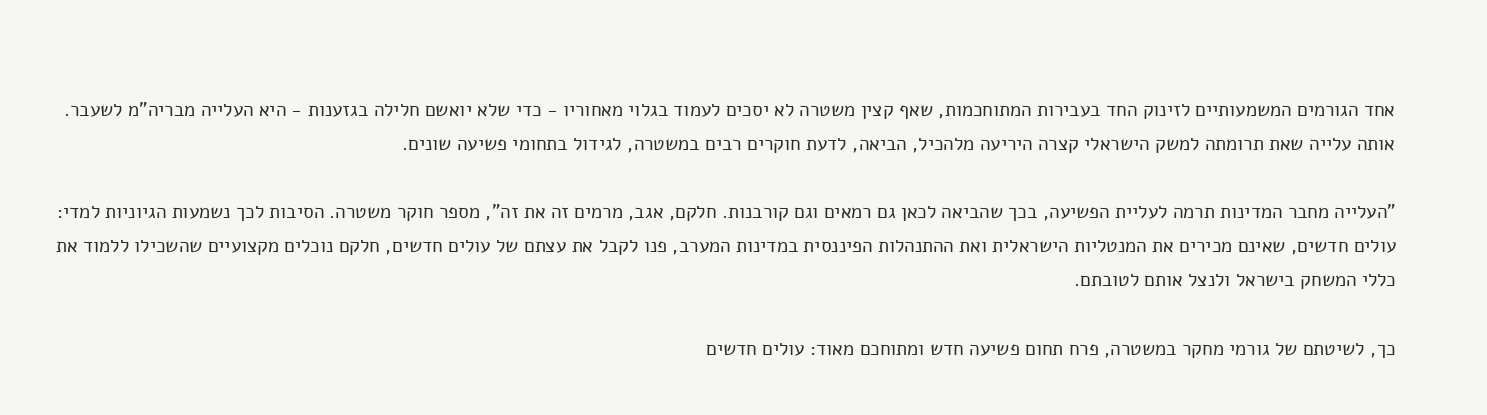אחד הגורמים המשמעותיים לזינוק החד בעבירות המתוחכמות, שאף קצין משטרה לא יסכים לעמוד בגלוי מאחוריו - כדי שלא יואשם חלילה בגזענות - היא העלייה מבריה"מ לשעבר. אותה עלייה שאת תרומתה למשק הישראלי קצרה היריעה מלהכיל, הביאה, לדעת חוקרים רבים במשטרה, לגידול בתחומי פשיעה שונים.

"העלייה מחבר המדינות תרמה לעליית הפשיעה, בכך שהביאה לכאן גם רמאים וגם קורבנות. חלקם, אגב, מרמים זה את זה", מספר חוקר משטרה. הסיבות לכך נשמעות הגיוניות למדי: עולים חדשים, שאינם מכירים את המנטליות הישראלית ואת ההתנהלות הפיננסית במדינות המערב, פנו לקבל את עצתם של עולים חדשים, חלקם נוכלים מקצועיים שהשכילו ללמוד את כללי המשחק בישראל ולנצל אותם לטובתם.

כך, לשיטתם של גורמי מחקר במשטרה, פרח תחום פשיעה חדש ומתוחכם מאוד: עולים חדשים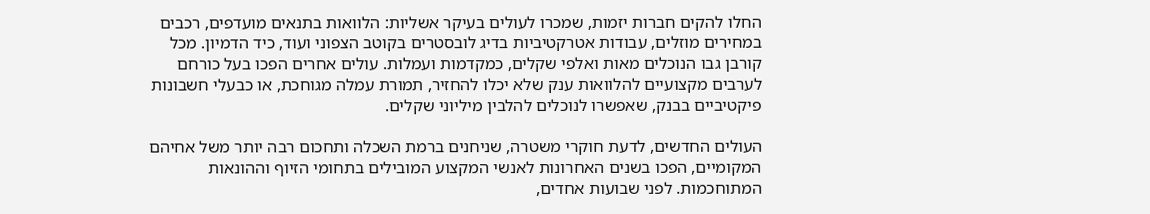החלו להקים חברות יזמות, שמכרו לעולים בעיקר אשליות: הלוואות בתנאים מועדפים, רכבים במחירים מוזלים, עבודות אטרקטיביות בדיג לובסטרים בקוטב הצפוני ועוד, כיד הדמיון. מכל קורבן גבו הנוכלים מאות ואלפי שקלים, כמקדמות ועמלות. עולים אחרים הפכו בעל כורחם לערבים מקצועיים להלוואות ענק שלא יכלו להחזיר, תמורת עמלה מגוחכת, או כבעלי חשבונות פיקטיביים בבנק, שאפשרו לנוכלים להלבין מיליוני שקלים.

העולים החדשים, לדעת חוקרי משטרה, שניחנים ברמת השכלה ותחכום רבה יותר משל אחיהם המקומיים, הפכו בשנים האחרונות לאנשי המקצוע המובילים בתחומי הזיוף וההונאות המתוחכמות. לפני שבועות אחדים,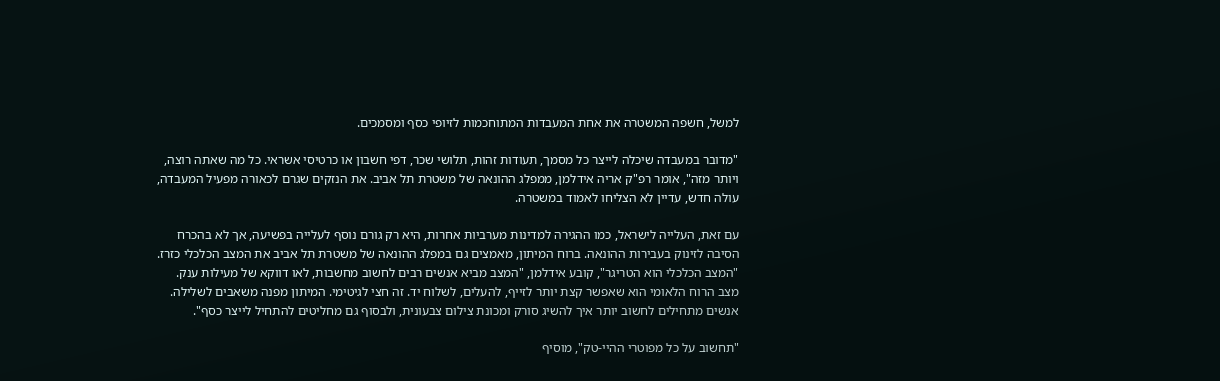למשל, חשפה המשטרה את אחת המעבדות המתוחכמות לזיופי כסף ומסמכים.

"מדובר במעבדה שיכלה לייצר כל מסמך, תעודות זהות, תלושי שכר, דפי חשבון או כרטיסי אשראי. כל מה שאתה רוצה, ויותר מזה", אומר רפ"ק אריה אידלמן, ממפלג ההונאה של משטרת תל אביב. את הנזקים שגרם לכאורה מפעיל המעבדה, עולה חדש, עדיין לא הצליחו לאמוד במשטרה.

עם זאת, העלייה לישראל, כמו ההגירה למדינות מערביות אחרות, היא רק גורם נוסף לעלייה בפשיעה, אך לא בהכרח הסיבה לזינוק בעבירות ההונאה. ברוח המיתון, מאמצים גם במפלג ההונאה של משטרת תל אביב את המצב הכלכלי כזרז. "המצב הכלכלי הוא הטריגר", קובע אידלמן, "המצב מביא אנשים רבים לחשוב מחשבות, לאו דווקא של מעילות ענק. מצב הרוח הלאומי הוא שאפשר קצת יותר לזייף, להעלים, לשלוח יד. זה חצי לגיטימי. המיתון מפנה משאבים לשלילה. אנשים מתחילים לחשוב יותר איך להשיג סורק ומכונת צילום צבעונית, ולבסוף גם מחליטים להתחיל לייצר כסף".

"תחשוב על כל מפוטרי ההיי-טק", מוסיף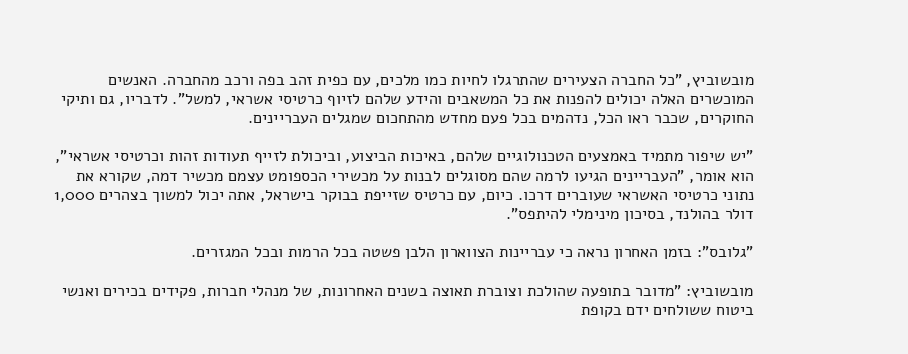מובשוביץ, "כל החברה הצעירים שהתרגלו לחיות כמו מלכים, עם כפית זהב בפה ורכב מהחברה. האנשים המוכשרים האלה יכולים להפנות את כל המשאבים והידע שלהם לזיוף כרטיסי אשראי, למשל". לדבריו, גם ותיקי החוקרים, שכבר ראו הכל, נדהמים בכל פעם מחדש מהתחכום שמגלים העבריינים.

"יש שיפור מתמיד באמצעים הטכנולוגיים שלהם, באיכות הביצוע, וביכולת לזייף תעודות זהות וכרטיסי אשראי", הוא אומר, "העבריינים הגיעו לרמה שהם מסוגלים לבנות על מכשירי הכספומט עצמם מכשיר דמה, שקורא את נתוני כרטיסי האשראי שעוברים דרכו. כיום, עם כרטיס שזייפת בבוקר בישראל, אתה יכול למשוך בצהרים 1,000 דולר בהולנד, בסיכון מינימלי להיתפס".

"גלובס": בזמן האחרון נראה כי עבריינות הצווארון הלבן פשטה בכל הרמות ובכל המגזרים.

מובשוביץ: "מדובר בתופעה שהולכת וצוברת תאוצה בשנים האחרונות, של מנהלי חברות, פקידים בכירים ואנשי ביטוח ששולחים ידם בקופת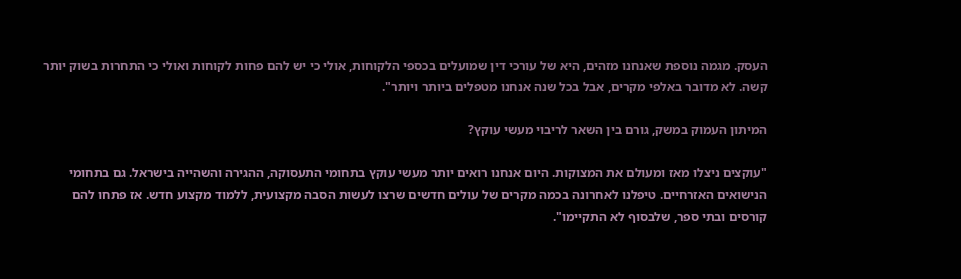העסק. מגמה נוספת שאנחנו מזהים, היא של עורכי דין שמועלים בכספי הלקוחות, אולי כי יש להם פחות לקוחות ואולי כי התחרות בשוק יותר קשה. לא מדובר באלפי מקרים, אבל בכל שנה אנחנו מטפלים ביותר ויותר".

המיתון העמוק במשק, גורם בין השאר לריבוי מעשי עוקץ?

"עוקצים ניצלו מאז ומעולם את המצוקות. היום אנחנו רואים יותר מעשי עוקץ בתחומי התעסוקה, ההגירה והשהייה בישראל. גם בתחומי הנישואים האזרחיים. טיפלנו לאחרונה בכמה מקרים של עולים חדשים שרצו לעשות הסבה מקצועית, ללמוד מקצוע חדש. אז פתחו להם קורסים ובתי ספר, שלבסוף לא התקיימו".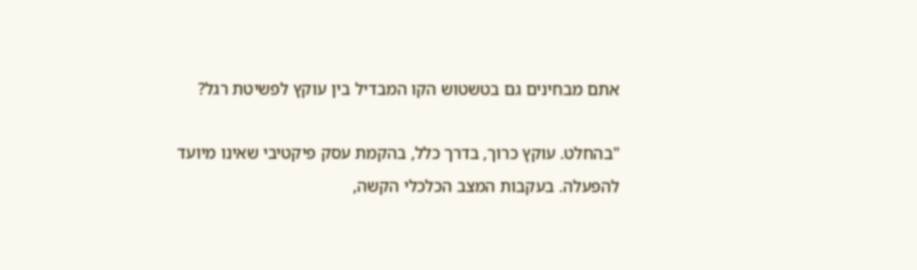אתם מבחינים גם בטשטוש הקו המבדיל בין עוקץ לפשיטת רגל?

"בהחלט. עוקץ כרוך, בדרך כלל, בהקמת עסק פיקטיבי שאינו מיועד להפעלה. בעקבות המצב הכלכלי הקשה,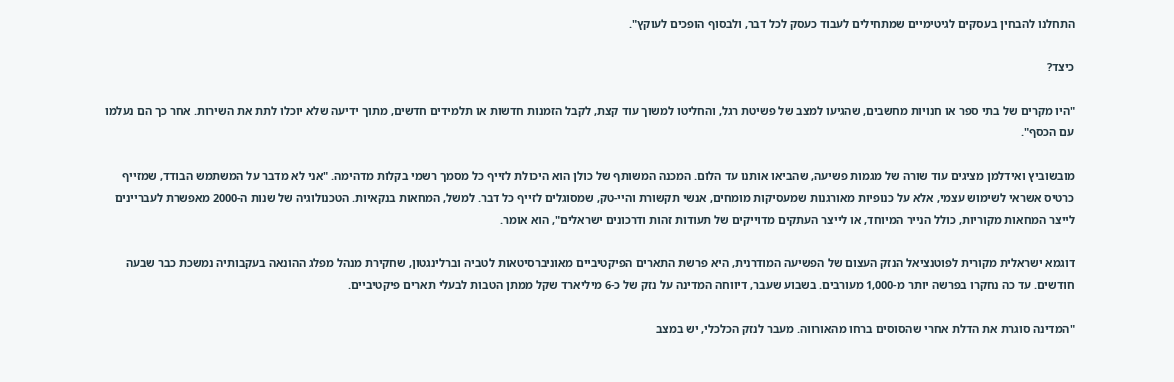התחלנו להבחין בעסקים לגיטימיים שמתחילים לעבוד כעסק לכל דבר, ולבסוף הופכים לעוקץ".

כיצד?

"היו מקרים של בתי ספר או חנויות מחשבים, שהגיעו למצב של פשיטת רגל, והחליטו למשוך עוד קצת, לקבל הזמנות חדשות או תלמידים חדשים, מתוך ידיעה שלא יוכלו לתת את השירות. אחר כך הם נעלמו עם הכסף".

מובשוביץ ואידלמן מציגים עוד שורה של מגמות פשיעה, שהביאו אותנו עד הלום. המכנה המשותף של כולן הוא היכולת לזייף כל מסמך רשמי בקלות מדהימה. "אני לא מדבר על המשתמש הבודד, שמזייף כרטיס אשראי לשימוש עצמי, אלא על כנופיות מאורגנות שמעסיקות מומחים, אנשי תקשורת והיי-טק, שמסוגלים לזייף כל דבר. למשל, המחאות בנקאיות. הטכנולוגיה של שנות ה-2000 מאפשרת לעבריינים לייצר המחאות מקוריות, כולל הנייר המיוחד, או לייצר העתקים מדוייקים של תעודות זהות ודרכונים ישראלים", הוא אומר.

דוגמא ישראלית מקורית לפוטנציאל הנזק העצום של הפשיעה המודרנית, היא פרשת התארים הפיקטיביים מאוניברסיטאות לטביה וברלינגטון, שחקירת מנהל מפלג ההונאה בעקבותיה נמשכת כבר שבעה חודשים. עד כה נחקרו בפרשה יותר מ-1,000 מעורבים. בשבוע שעבר, דיווחה המדינה על נזק של כ-6 מיליארד שקל ממתן הטבות לבעלי תארים פיקטיביים.

"המדינה סוגרת את הדלת אחרי שהסוסים ברחו מהאורווה. מעבר לנזק הכלכלי, יש במצב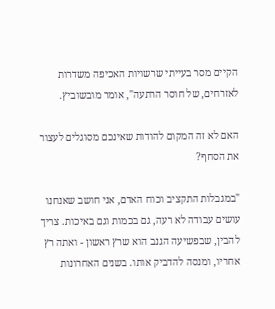הקיים מסר בעייתי שרשויות האכיפה משדרות לאזרחים, של חוסר הרתעה", אומר מובשוביץ.

האם לא זה המקום להודות שאינכם מסוגלים לעצור את הסחף?

"במגבלות התקציב וכוח האדם, אני חושב שאנחנו עושים עבודה לא רעה, גם בכמות וגם באיכות. צריך להבין, שבפשיעה הגנב הוא שרץ ראשון - ואתה רץ אחריו, ומנסה להדביק אותו. בשנים האחרונות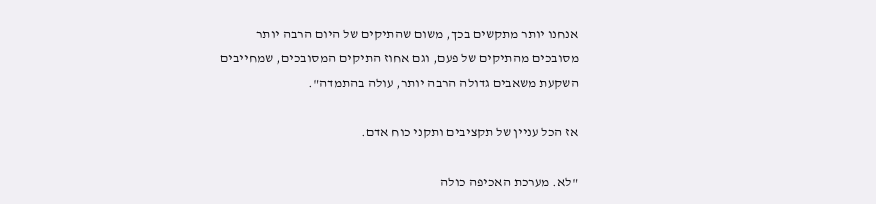אנחנו יותר מתקשים בכך, משום שהתיקים של היום הרבה יותר מסובכים מהתיקים של פעם, וגם אחוז התיקים המסובכים, שמחייבים השקעת משאבים גדולה הרבה יותר, עולה בהתמדה".

אז הכל עניין של תקציבים ותקני כוח אדם.

"לא. מערכת האכיפה כולה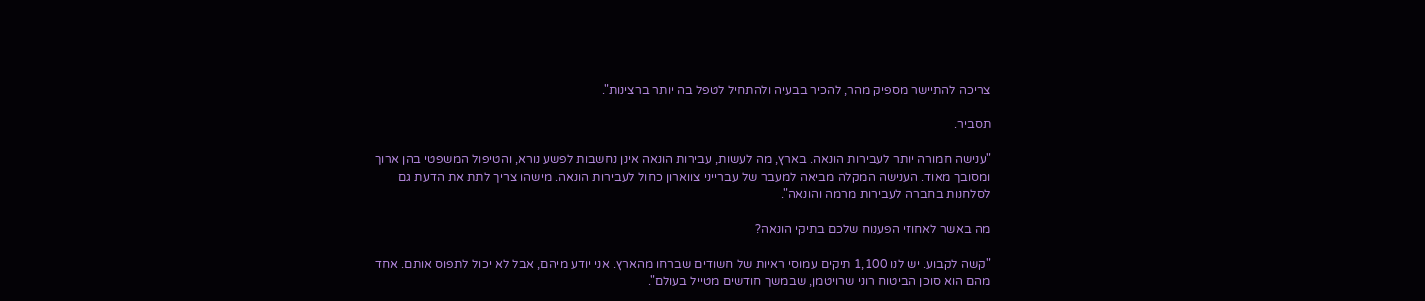צריכה להתיישר מספיק מהר, להכיר בבעיה ולהתחיל לטפל בה יותר ברצינות".

תסביר.

"ענישה חמורה יותר לעבירות הונאה. בארץ, מה לעשות, עבירות הונאה אינן נחשבות לפשע נורא, והטיפול המשפטי בהן ארוך ומסובך מאוד. הענישה המקלה מביאה למעבר של עברייני צווארון כחול לעבירות הונאה. מישהו צריך לתת את הדעת גם לסלחנות בחברה לעבירות מרמה והונאה".

מה באשר לאחוזי הפענוח שלכם בתיקי הונאה?

"קשה לקבוע. יש לנו 1,100 תיקים עמוסי ראיות של חשודים שברחו מהארץ. אני יודע מיהם, אבל לא יכול לתפוס אותם. אחד מהם הוא סוכן הביטוח רוני שרויטמן, שבמשך חודשים מטייל בעולם".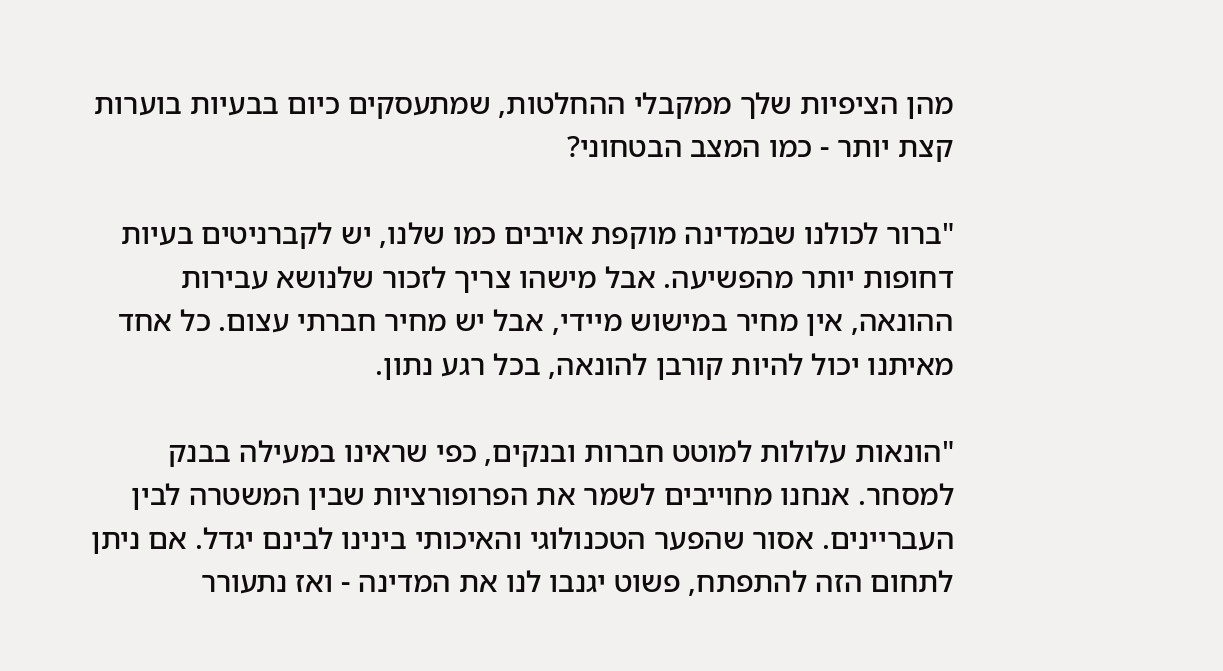מהן הציפיות שלך ממקבלי ההחלטות, שמתעסקים כיום בבעיות בוערות קצת יותר - כמו המצב הבטחוני?

"ברור לכולנו שבמדינה מוקפת אויבים כמו שלנו, יש לקברניטים בעיות דחופות יותר מהפשיעה. אבל מישהו צריך לזכור שלנושא עבירות ההונאה, אין מחיר במישוש מיידי, אבל יש מחיר חברתי עצום. כל אחד מאיתנו יכול להיות קורבן להונאה, בכל רגע נתון.

"הונאות עלולות למוטט חברות ובנקים, כפי שראינו במעילה בבנק למסחר. אנחנו מחוייבים לשמר את הפרופורציות שבין המשטרה לבין העבריינים. אסור שהפער הטכנולוגי והאיכותי בינינו לבינם יגדל. אם ניתן לתחום הזה להתפתח, פשוט יגנבו לנו את המדינה - ואז נתעורר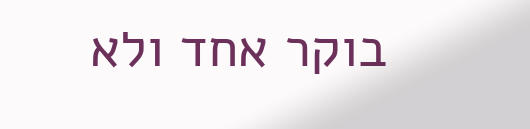בוקר אחד ולא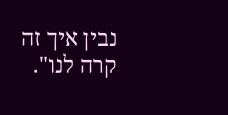נבין איך זה קרה לנו".